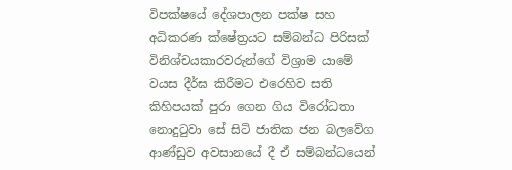විපක්ෂයේ දේශපාලන පක්ෂ සහ අධිකරණ ක්ෂේත්‍රයට සම්බන්ධ පිරිසක් විනිශ්චයකාරවරුන්ගේ විශ්‍රාම යාමේ වයස දීර්ඝ කිරීමට එරෙහිව සති කිහිපයක් පුරා ගෙන ගිය විරෝධතා නොදුටුවා සේ සිටි ජාතික ජන බලවේග ආණ්ඩුව අවසානයේ දී ඒ සම්බන්ධයෙන්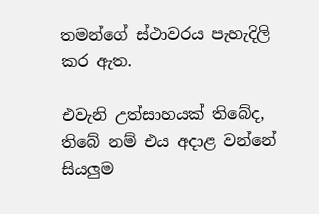තමන්ගේ ස්ථාවරය පැහැදිලි කර ඇත.

එවැනි උත්සාහයක් තිබේද, තිබේ නම් එය අදාළ වන්නේ සියලුම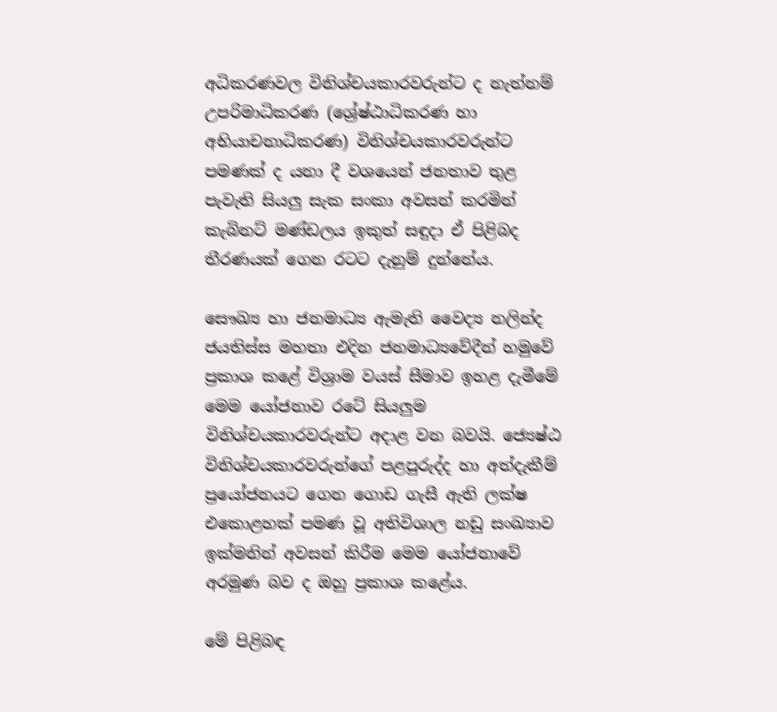අධිකරණවල විනිශ්චයකාරවරුන්ට ද නැත්නම් උපරිමාධිකරණ (ශ්‍රේෂ්ඨාධිකරණ හා අභියාචනාධිකරණ) විනිශ්චයකාරවරුන්ට පමණක් ද යනා දී වශයෙන් ජනතාව තුළ පැවැති සියලු සැක සංකා අවසන් කරමින් කැබිනට් මණ්ඩලය ඉකුත් සඳුදා ඒ පිළිබද තීරණයක් ගෙන රටට දැනුම් දුන්නේය.

සෞඛ්‍ය හා ජනමාධ්‍ය ඇමැති වෛද්‍ය නලින්ද ජයතිස්ස මහතා එදින ජනමාධ්‍යවේදීන් හමුවේ ප්‍රකාශ කළේ විශ්‍රාම වයස් සීමාව ඉහළ දැමීමේ මෙම යෝජනාව රටේ සියලුම විනිශ්චයකාරවරුන්ට අදාළ වන බවයි. ජ්‍යෙෂ්ඨ විනිශ්චයකාරවරුන්ගේ පළපුරුද්ද හා අත්දැකීම් ප්‍රයෝජනයට ගෙන ගොඩ ගැසී ඇති ලක්ෂ එකොළහක් පමණ වූ අතිවිශාල නඩු සංඛ්‍යාව ඉක්මනින් අවසන් කිරීම මෙම යෝජනාවේ අරමුණ බව ද ඔහු ප්‍රකාශ කළේය.

මේ පිළිබඳ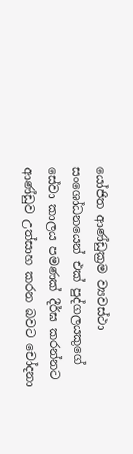යෝජිත ආණ්ඩුක්‍රම ව්‍යවස්ථා සංශෝධනයෙන් එක් පුද්ගලයකුගේ සේවා කාලය පමණක් දීර්ඝ කරන්නට ආණ්ඩුව උත්සාහ කරන බවට චෝදනා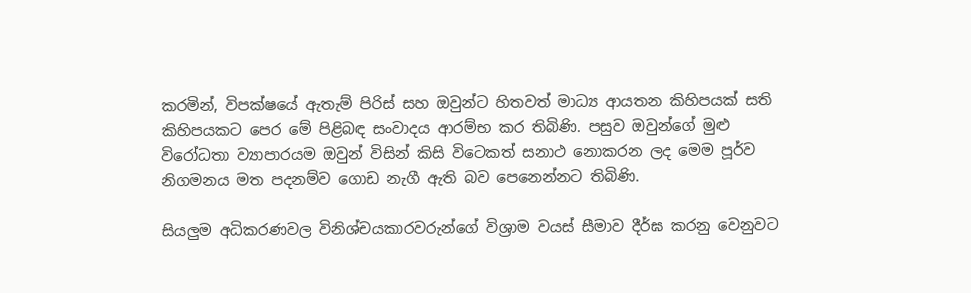කරමින්, විපක්ෂයේ ඇතැම් පිරිස් සහ ඔවුන්ට හිතවත් මාධ්‍ය ආයතන කිහිපයක් සති කිහිපයකට පෙර මේ පිළිබඳ සංවාදය ආරම්භ කර තිබිණි. පසුව ඔවුන්ගේ මුළු විරෝධතා ව්‍යාපාරයම ඔවුන් විසින් කිසි විටෙකත් සනාථ නොකරන ලද මෙම පූර්ව නිගමනය මත පදනම්ව ගොඩ නැගී ඇති බව පෙනෙන්නට තිබිණි.

සියලුම අධිකරණවල විනිශ්චයකාරවරුන්ගේ විශ්‍රාම වයස් සීමාව දීර්ඝ කරනු වෙනුවට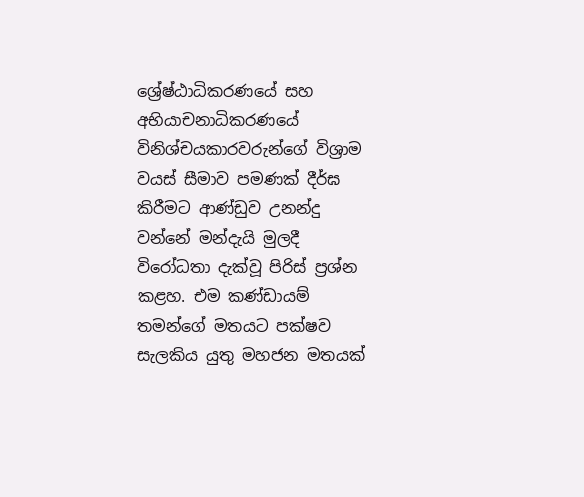ශ්‍රේෂ්ඨාධිකරණයේ සහ අභියාචනාධිකරණයේ විනිශ්චයකාරවරුන්ගේ විශ්‍රාම වයස් සීමාව පමණක් දීර්ඝ කිරීමට ආණ්ඩුව උනන්දු වන්නේ මන්දැයි මුලදී විරෝධතා දැක්වූ පිරිස් ප්‍රශ්න කළහ. එම කණ්ඩායම් තමන්ගේ මතයට පක්ෂව සැලකිය යුතු මහජන මතයක්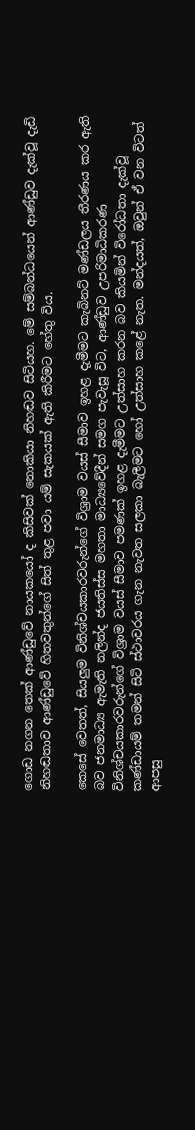ගොඩ නගන තෙක් ආණ්ඩුවේ නායකයෝ ද කිසිවක් නොකියා නිහඬව සිටියහ. මේ සම්බන්ධයෙන් ආණ්ඩුව දැක්වූ දැඩි නිහඬතාව ආණ්ඩුවේ හිතවතුන්ගේ සිත් තුළ පවා යම් සැකයක් ඇති කිරීමට හේතු විය.

කෙසේ වෙතත්, සියලුම විනිශ්චයකාරවරුන්ගේ විශ්‍රාම වයස් සීමාව ඉහළ දැමීමට කැබිනට් මණ්ඩලය තීරණය කර ඇති බව ජනමාධ්‍ය ඇමැති නලින්ද ජයතිස්ස මහතා මාධ්‍යවේදීන් සමග පැවැසූ විට, ආණ්ඩුව උපරිමාධිකරණ විනිශ්චයකාරවරුන්ගේ විශ්‍රාම වයස් සීමාව පමණක් ඉහළ දැමීමට උත්සාහ කරන බව කියමින් විරෝධතා දැක්වූ කණ්ඩායම් තමන් සිටි ස්ථාවරය ගැන නැවත සලකා බැලීමට හෝ උත්සාහ කළේ නැත. මන්දයත්, ඔවුන් ඒ වන විටත් ආපසු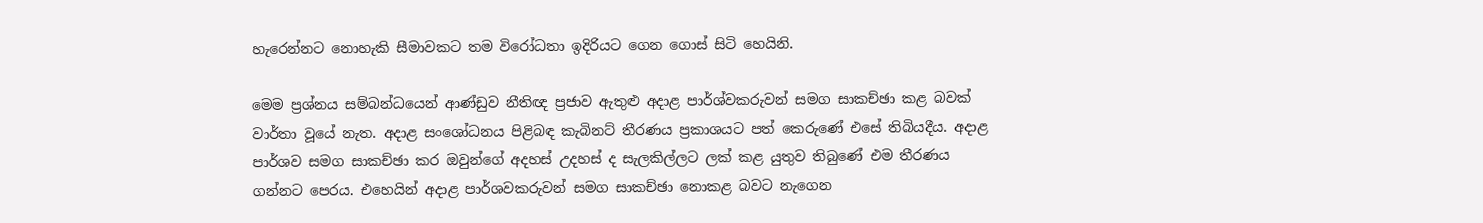හැරෙන්නට නොහැකි සීමාවකට තම විරෝධතා ඉදිරියට ගෙන ගොස් සිටි හෙයිනි.

මෙම ප්‍රශ්නය සම්බන්ධයෙන් ආණ්ඩුව නීතිඥ ප්‍රජාව ඇතුළු අදාළ පාර්ශ්වකරුවන් සමග සාකච්ඡා කළ බවක් වාර්තා වූයේ නැත. අදාළ සංශෝධනය පිළිබඳ කැබිනට් තීරණය ප්‍රකාශයට පත් කෙරුණේ එසේ තිබියදීය. අදාළ පාර්ශව සමග සාකච්ඡා කර ඔවුන්ගේ අදහස් උදහස් ද සැලකිල්ලට ලක් කළ යුතුව තිබුණේ එම තීරණය ගන්නට පෙරය. එහෙයින් අදාළ පාර්ශවකරුවන් සමග සාකච්ඡා නොකළ බවට නැගෙන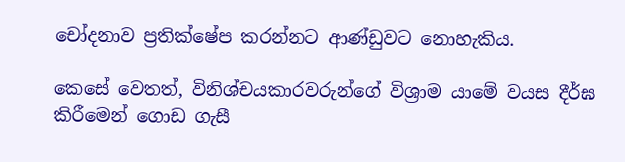චෝදනාව ප්‍රතික්ෂේප කරන්නට ආණ්ඩුවට නොහැකිය.

කෙසේ වෙතත්, විනිශ්චයකාරවරුන්ගේ විශ්‍රාම යාමේ වයස දීර්ඝ කිරීමෙන් ගොඩ ගැසී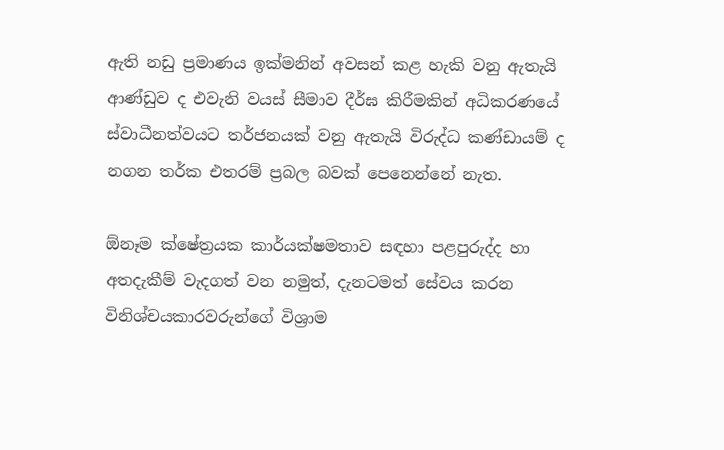ඇති නඩු ප්‍රමාණය ඉක්මනින් අවසන් කළ හැකි වනු ඇතැයි ආණ්ඩුව ද එවැනි වයස් සීමාව දීර්ඝ කිරීමකින් අධිකරණයේ ස්වාධීනත්වයට තර්ජනයක් වනු ඇතැයි විරුද්ධ කණ්ඩායම් ද නගන තර්ක එතරම් ප්‍රබල බවක් පෙනෙන්නේ නැත.

ඕනෑම ක්ෂේත්‍රයක කාර්යක්ෂමතාව සඳහා පළපුරුද්ද හා අතදැකීම් වැදගත් වන නමුත්, දැනටමත් සේවය කරන විනිශ්චයකාරවරුන්ගේ විශ්‍රාම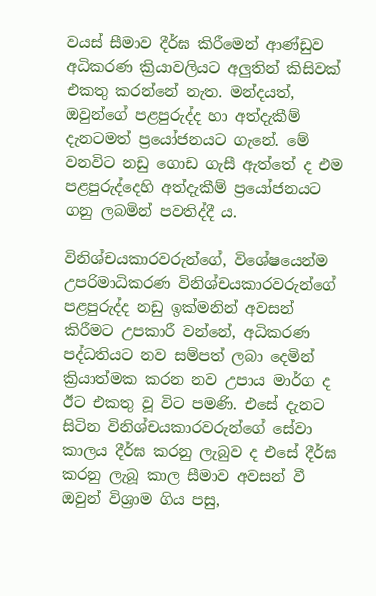වයස් සීමාව දීර්ඝ කිරීමෙන් ආණ්ඩුව අධිකරණ ක්‍රියාවලියට අලුතින් කිසිවක් එකතු කරන්නේ නැත. මන්දයත්, ඔවුන්ගේ පළපුරුද්ද හා අත්දැකීම් දැනටමත් ප්‍රයෝජනයට ගැනේ. මේ වනවිට නඩු ගොඩ ගැසී ඇත්තේ ද එම පළපුරුද්දෙහි අත්දැකීම් ප්‍රයෝජනයට ගනු ලබමින් පවතිද්දී ය.

විනිශ්චයකාරවරුන්ගේ, විශේෂයෙන්ම උපරිමාධිකරණ විනිශ්චයකාරවරුන්ගේ පළපුරුද්ද නඩු ඉක්මනින් අවසන් කිරීමට උපකාරී වන්නේ, අධිකරණ පද්ධතියට නව සම්පත් ලබා දෙමින් ක්‍රියාත්මක කරන නව උපාය මාර්ග ද ඊට එකතු වූ විට පමණි. එසේ දැනට සිටින විනිශ්චයකාරවරුන්ගේ සේවා කාලය දීර්ඝ කරනු ලැබුව ද එසේ දීර්ඝ කරනු ලැබූ කාල සීමාව අවසන් වී ඔවුන් විශ්‍රාම ගිය පසු,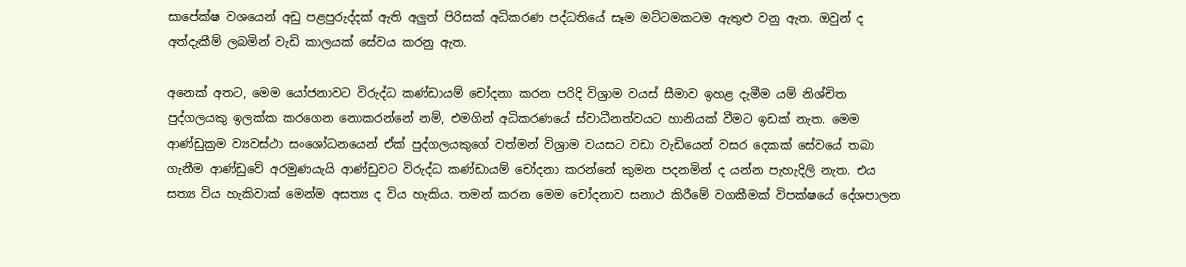සාපේක්ෂ වශයෙන් අඩු පළපුරුද්දක් ඇති අලුත් පිරිසක් අධිකරණ පද්ධතියේ සෑම මට්ටමකටම ඇතුළු වනු ඇත. ඔවුන් ද අත්දැකීම් ලබමින් වැඩි කාලයක් සේවය කරනු ඇත.

අනෙක් අතට, මෙම යෝජනාවට විරුද්ධ කණ්ඩායම් චෝදනා කරන පරිදි විශ්‍රාම වයස් සීමාව ඉහළ දැමීම යම් නිශ්චිත පුද්ගලයකු ඉලක්ක කරගෙන නොකරන්නේ නම්, එමගින් අධිකරණයේ ස්වාධීනත්වයට හානියක් වීමට ඉඩක් නැත. මෙම ආණ්ඩුක්‍රම ව්‍යවස්ථා සංශෝධනයෙන් ඒක් පුද්ගලයකුගේ වත්මන් විශ්‍රාම වයසට වඩා වැඩියෙන් වසර දෙකක් සේවයේ තබා ගැනීම ආණ්ඩුවේ අරමුණයැයි ආණ්ඩුවට විරුද්ධ කණ්ඩායම් චෝදනා කරන්නේ කුමන පදනමින් ද යන්න පැහැදිලි නැත. එය සත්‍ය විය හැකිවාක් මෙන්ම අසත්‍ය ද විය හැකිය. තමන් කරන මෙම චෝදනාව සනාථ කිරීමේ වගකීමක් විපක්ෂයේ දේශපාලන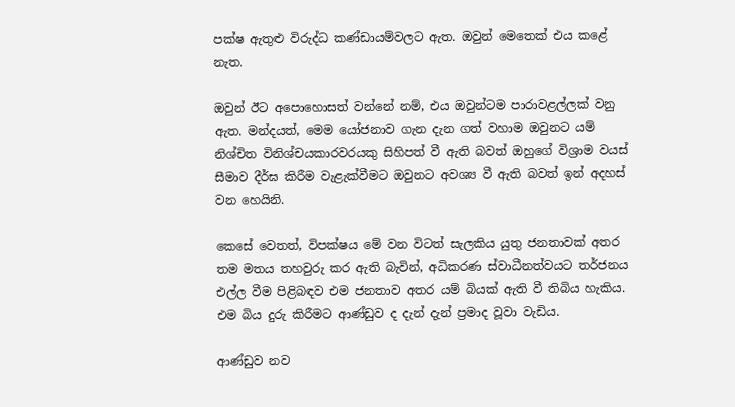පක්ෂ ඇතුළු විරුද්ධ කණ්ඩායම්වලට ඇත. ඔවුන් මෙතෙක් එය කළේ නැත.

ඔවුන් ඊට අපොහොසත් වන්නේ නම්, එය ඔවුන්ටම පාරාවළල්ලක් වනු ඇත. මන්දයත්, මෙම යෝජනාව ගැන දැන ගත් වහාම ඔවුනට යම් නිශ්චිත විනිශ්චයකාරවරයකු සිහිපත් වී ඇති බවත් ඔහුගේ විශ්‍රාම වයස් සීමාව දීර්ඝ කිරීම වැළැක්වීමට ඔවුනට අවශ්‍ය වී ඇති බවත් ඉන් අදහස් වන හෙයිනි.

කෙසේ වෙතත්, විපක්ෂය මේ වන විටත් සැලකිය යුතු ජනතාවක් අතර තම මතය තහවුරු කර ඇති බැවින්, අධිකරණ ස්වාධීනත්වයට තර්ජනය එල්ල වීම පිළිබඳව එම ජනතාව අතර යම් බියක් ඇති වී තිබිය හැකිය. එම බිය දුරු කිරීමට ආණ්ඩුව ද දැන් දැන් ප්‍රමාද වූවා වැඩිය.

ආණ්ඩුව නව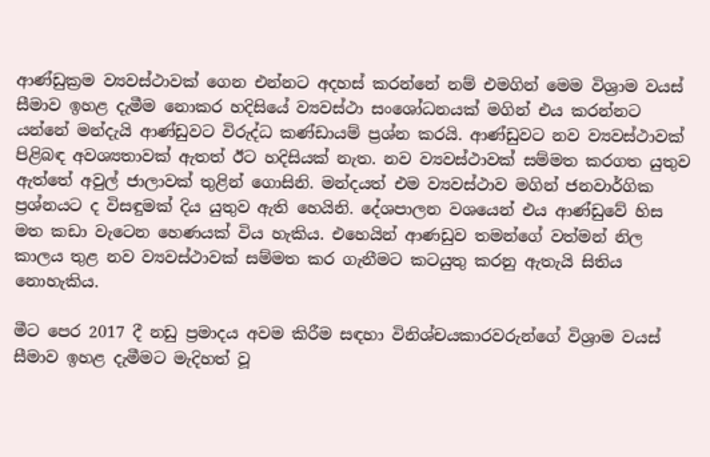ආණ්ඩුක්‍රම ව්‍යවස්ථාවක් ගෙන එන්නට අදහස් කරන්නේ නම් එමගින් මෙම විශ්‍රාම වයස් සීමාව ඉහළ දැමීම නොකර හදිසියේ ව්‍යවස්ථා සංශෝධනයක් මගින් එය කරන්නට යන්නේ මන්දැයි ආණ්ඩුවට විරුද්ධ කණ්ඩායම් ප්‍රශ්න කරයි. ආණ්ඩුවට නව ව්‍යවස්ථාවක් පිළිබඳ අවශ්‍යතාවක් ඇතත් ඊට හදිසියක් නැත. නව ව්‍යවස්ථාවක් සම්මත කරගත යුතුව ඇත්තේ අවුල් ජාලාවක් තුළින් ගොසිනි. මන්දයත් එම ව්‍යවස්ථාව මගින් ජනවාර්ගික ප්‍රශ්නයට ද විසඳුමක් දිය යුතුව ඇති හෙයිනි. දේශපාලන වශයෙන් එය ආණ්ඩුවේ හිස මත කඩා වැටෙන හෙණයක් විය හැකිය. එහෙයින් ආණඩුව තමන්ගේ වත්මන් නිල කාලය තුළ නව ව්‍යවස්ථාවක් සම්මත කර ගැනීමට කටයුතු කරනු ඇතැයි සිතිය නොහැකිය.

මීට පෙර 2017 දී නඩු ප්‍රමාදය අවම කිරීම සඳහා විනිශ්චයකාරවරුන්ගේ විශ්‍රාම වයස් සීමාව ඉහළ දැමීමට මැදිහත් වූ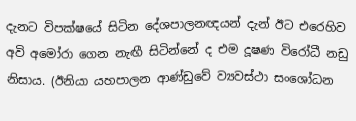දැනට විපක්ෂයේ සිටින දේශපාලනඥයන් දැන් ඊට එරෙහිව අවි අමෝරා ගෙන නැඟී සිටින්නේ ද එම දූෂණ විරෝධී නඩු නිසාය. (ඊනියා යහපාලන ආණ්ඩුවේ ව්‍යවස්ථා සංශෝධන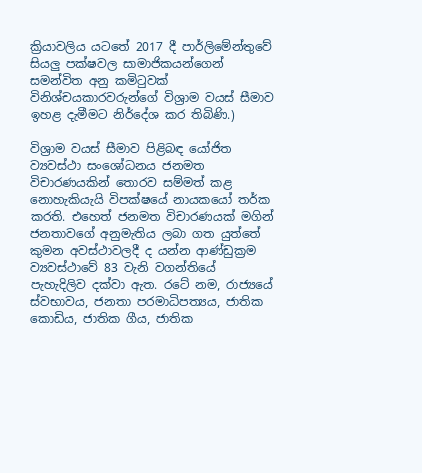ක්‍රියාවලිය යටතේ 2017 දී පාර්ලිමේන්තුවේ සියලු පක්ෂවල සාමාජිකයන්ගෙන් සමන්විත අනු කමිටුවක් විනිශ්චයකාරවරුන්ගේ විශ්‍රාම වයස් සීමාව ඉහළ දැමීමට නිර්දේශ කර තිබිණි.)

විශ්‍රාම වයස් සීමාව පිළිබඳ යෝජිත ව්‍යවස්ථා සංශෝධනය ජනමත විචාරණයකින් තොරව සම්මත් කළ නොහැකියැයි විපක්ෂයේ නායකයෝ තර්ක කරති. එහෙත් ජනමත විචාරණයක් මගින් ජනතාවගේ අනුමැතිය ලබා ගත යුත්තේ කුමන අවස්ථාවලදී ද යන්න ආණ්ඩුක්‍රම ව්‍යවස්ථාවේ 83 වැනි වගන්තියේ පැහැදිලිව දක්වා ඇත. රටේ නම, රාජ්‍යයේ ස්වභාවය, ජනතා පරමාධිපත්‍යය, ජාතික කොඩිය, ජාතික ගීය, ජාතික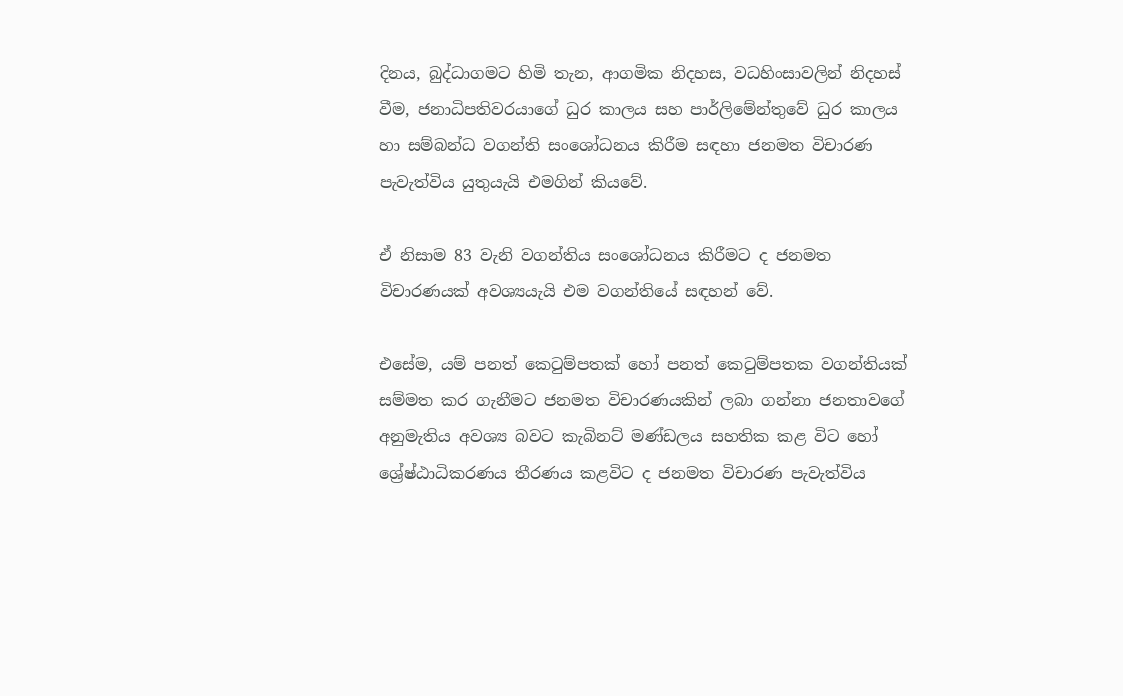දිනය, බුද්ධාගමට හිමි තැන, ආගමික නිදහස, වධහිංසාවලින් නිදහස් වීම, ජනාධිපතිවරයාගේ ධුර කාලය සහ පාර්ලිමේන්තුවේ ධුර කාලය හා සම්බන්ධ වගන්ති සංශෝධනය කිරීම සඳහා ජනමත විචාරණ පැවැත්විය යුතුයැයි එමගින් කියවේ.

ඒ නිසාම 83 වැනි වගන්තිය සංශෝධනය කිරීමට ද ජනමත විචාරණයක් අවශ්‍යයැයි එම වගන්තියේ සඳහන් වේ.

එසේම, යම් පනත් කෙටුම්පතක් හෝ පනත් කෙටුම්පතක වගන්තියක් සම්මත කර ගැනීමට ජනමත විචාරණයකින් ලබා ගන්නා ජනතාවගේ අනුමැතිය අවශ්‍ය බවට කැබිනට් මණ්ඩලය සහතික කළ විට හෝ ශ්‍රේෂ්ඨාධිකරණය තීරණය කළවිට ද ජනමත විචාරණ පැවැත්විය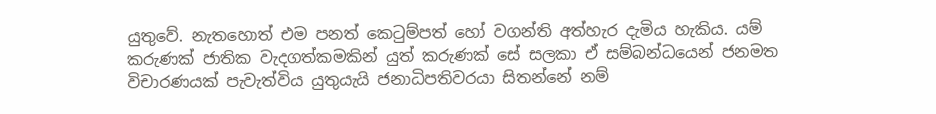යුතුවේ. නැතහොත් එම පනත් කෙටුම්පත් හෝ වගන්ති අත්හැර දැමිය හැකිය. යම් කරුණක් ජාතික වැදගත්කමකින් යුත් කරුණක් සේ සලකා ඒ සම්බන්ධයෙන් ජනමත විචාරණයක් පැවැත්විය යුතුයැයි ජනාධිපතිවරයා සිතන්නේ නම්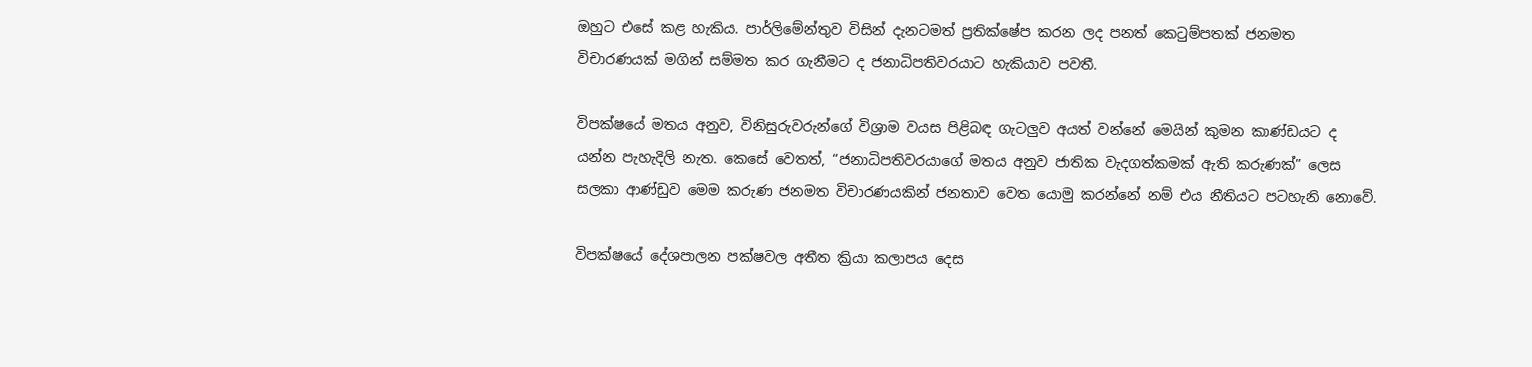ඔහුට එසේ කළ හැකිය. පාර්ලිමේන්තුව විසින් දැනටමත් ප්‍රතික්ෂේප කරන ලද පනත් කෙටුම්පතක් ජනමත විචාරණයක් මගින් සම්මත කර ගැනීමට ද ජනාධිපතිවරයාට හැකියාව පවතී.

විපක්ෂයේ මතය අනුව, විනිසුරුවරුන්ගේ විශ්‍රාම වයස පිළිබඳ ගැටලුව අයත් වන්නේ මෙයින් කුමන කාණ්ඩයට ද යන්න පැහැදිලි නැත. කෙසේ වෙතත්, “ජනාධිපතිවරයාගේ මතය අනුව ජාතික වැදගත්කමක් ඇති කරුණක්” ලෙස සලකා ආණ්ඩුව මෙම කරුණ ජනමත විචාරණයකින් ජනතාව වෙත යොමු කරන්නේ නම් එය නීතියට පටහැනි නොවේ.

විපක්ෂයේ දේශපාලන පක්ෂවල අතීත ක්‍රියා කලාපය දෙස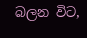බලන විට,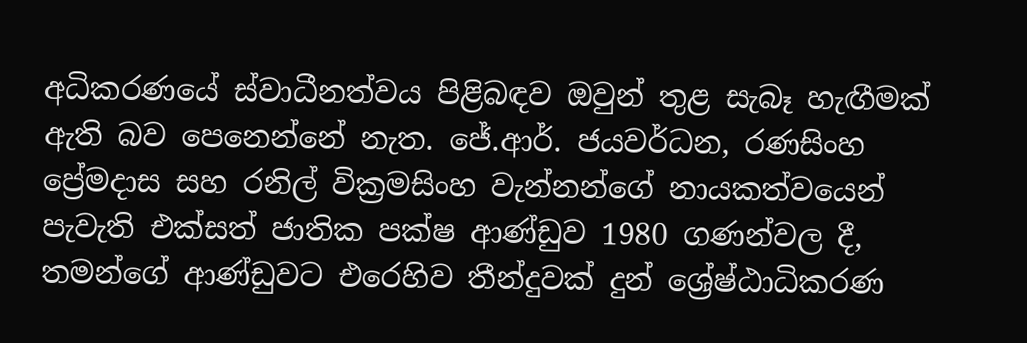අධිකරණයේ ස්වාධීනත්වය පිළිබඳව ඔවුන් තුළ සැබෑ හැඟීමක් ඇති බව පෙනෙන්නේ නැත. ජේ.ආර්. ජයවර්ධන, රණසිංහ ප්‍රේමදාස සහ රනිල් වික්‍රමසිංහ වැන්නන්ගේ නායකත්වයෙන් පැවැති එක්සත් ජාතික පක්ෂ ආණ්ඩුව 1980 ගණන්වල දී, තමන්ගේ ආණ්ඩුවට එරෙහිව තීන්දුවක් දුන් ශ්‍රේෂ්ඨාධිකරණ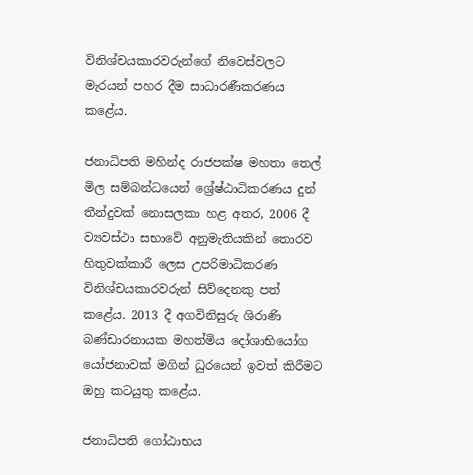විනිශ්චයකාරවරුන්ගේ නිවෙස්වලට මැරයන් පහර දීම සාධාරණීකරණය කළේය.

ජනාධිපති මහින්ද රාජපක්ෂ මහතා තෙල් මිල සම්බන්ධයෙන් ශ්‍රේෂ්ඨාධිකරණය දුන් තීන්දුවක් නොසලකා හළ අතර, 2006 දී ව්‍යවස්ථා සභාවේ අනුමැතියකින් තොරව හිතුවක්කාරී ලෙස උපරිමාධිකරණ විනිශ්චයකාරවරුන් සිව්දෙනකු පත් කළේය. 2013 දී අගවිනිසුරු ශිරාණි බණ්ඩාරනායක මහත්මිය දෝශාභියෝග යෝජනාවක් මගින් ධුරයෙන් ඉවත් කිරීමට ඔහු කටයුතු කළේය.

ජනාධිපති ගෝඨාභය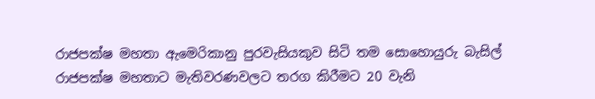රාජපක්ෂ මහතා ඇමෙරිකානු පුරවැසියකුව සිටි තම සොහොයුරු බැසිල් රාජපක්ෂ මහතාට මැතිවරණවලට තරග කිරීමට 20 වැනි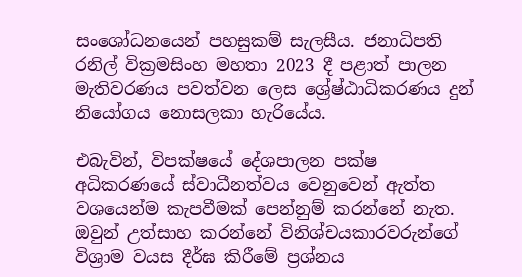සංශෝධනයෙන් පහසුකම් සැලසීය. ජනාධිපති රනිල් වික්‍රමසිංහ මහතා 2023 දී පළාත් පාලන මැතිවරණය පවත්වන ලෙස ශ්‍රේෂ්ඨාධිකරණය දුන් නියෝගය නොසලකා හැරියේය.

එබැවින්, විපක්ෂයේ දේශපාලන පක්ෂ අධිකරණයේ ස්වාධීනත්වය වෙනුවෙන් ඇත්ත වශයෙන්ම කැපවීමක් පෙන්නුම් කරන්නේ නැත. ඔවුන් උත්සාහ කරන්නේ විනිශ්චයකාරවරුන්ගේ විශ්‍රාම වයස දීර්ඝ කිරීමේ ප්‍රශ්නය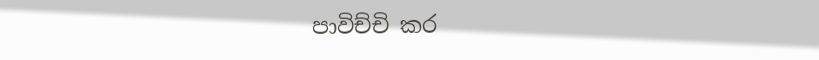පාවිච්චි කර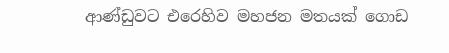ආණ්ඩුවට එරෙහිව මහජන මතයක් ගොඩ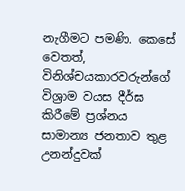නැගීමට පමණි. කෙසේ වෙතත්, විනිශ්චයකාරවරුන්ගේ විශ්‍රාම වයස දීර්ඝ කිරීමේ ප්‍රශ්නය සාමාන්‍ය ජනතාව තුළ උනන්දුවක්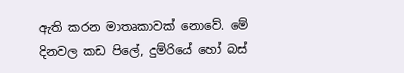ඇති කරන මාතෘකාවක් නොවේ. මේ දිනවල කඩ පිලේ, දුම්රියේ හෝ බස්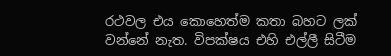රථවල එය කොහෙත්ම කතා බහට ලක් වන්නේ නැත. විපක්ෂය එහි එල්ලී සිටීම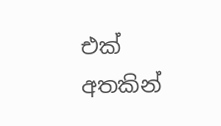එක් අතකින්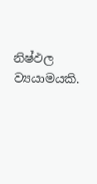නිෂ්ඵල ව්‍යයාමයකි.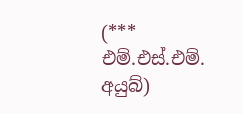(*** එම්.එස්.එම්. අයුබ්)